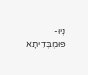נְיוּ-פּוּמְבְּדִיתָא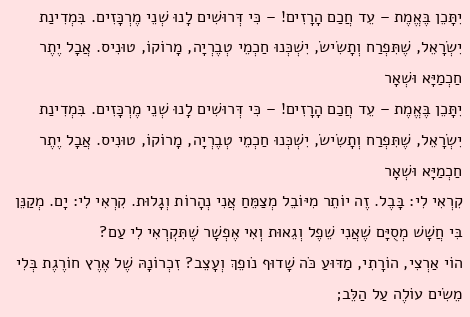יִתָּכֵן בֶּאֱמֶת – עֵד חֲכַם הָרָזִים! – כִּי דְּרוּשִׁים לָנוּ שְׁנֵי מֶרְכָּזִים. בִּמְדִינַת יִשְׂרָאֵל, שֶׁתִּפְרַח וְתָשִׂישׂ, יִשְׁכְּנוּ חַכְמֵי טְבֶרְיָה, מָרוֹקוֹ, טוּנִיס. אֲבָל יֶתֶר חַכְמַיָּא וּשְׁאָר
יִתָּכֵן בֶּאֱמֶת – עֵד חֲכַם הָרָזִים! – כִּי דְּרוּשִׁים לָנוּ שְׁנֵי מֶרְכָּזִים. בִּמְדִינַת יִשְׂרָאֵל, שֶׁתִּפְרַח וְתָשִׂישׂ, יִשְׁכְּנוּ חַכְמֵי טְבֶרְיָה, מָרוֹקוֹ, טוּנִיס. אֲבָל יֶתֶר חַכְמַיָּא וּשְׁאָר
קִרְאִי לִי: בָּבֶל. זֶה יוֹתֵר מִיּוֹבֵל מְצַמֵּחַ אֲנִי נְהָרוֹת וְגָלוּת. קִרְאִי לִי: יָם. מְקַנֵּן בִּי חֲשָׁשׁ מְסֻיָּם שֶׁאֲנִי שֵׁפֶל וְגֵאוּת וְאִי אֶפְשָׁר שֶׁתִּקְרְאִי לִי עַם?
הוֹי אַרְצִי, הוֹרָתִי, מַדּוּעַ כֹּה שָׁדוּף נֹופֵךְ וְעָצֵב? זִכְרוֹנָהּ שֶׁל אֶרֶץ חוֹרֶגֶת בְּלִי מֵשִׂים עוֹלֶה עַל הַלֵּב;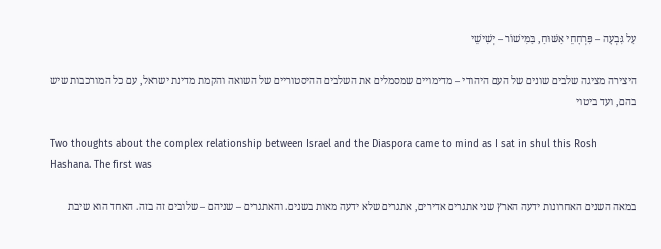עַל גִּבְעָה – פִּרְחָחֵי אַשּׁוּחַ, בַּמִּישׁוֹר – יְשִׁישֵׁי

היצירה מציגה שלבים שונים של העם היהודי – מדימויים שמסמלים את השלבים ההיסטוריים של השואה והקמת מדינת ישראל, עם כל המורכבות שיש בהם, ועד ביטוי

Two thoughts about the complex relationship between Israel and the Diaspora came to mind as I sat in shul this Rosh Hashana. The first was

במאה השנים האחרונות ידעה הארץ שני אתגרים אדירים, אתגרים שלא ידעה מאות בשנים. והאתגרים – שניהם – שלובים זה בזה. האחד הוא שיבת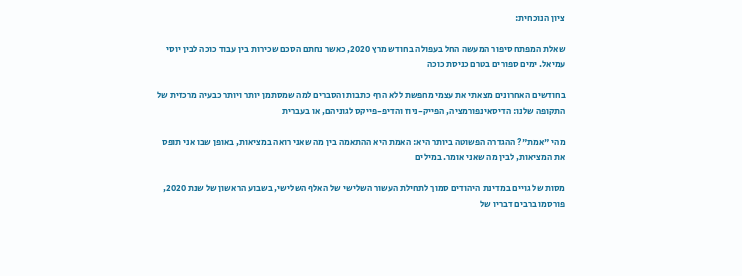ציון הנוכחית:

שאלת המפתח סיפור המעשה החל בעפולה בחודש מרץ 2020, כאשר נחתם הסכם שכירות בין עבוד כוכה לבין יוסי עמיאל. ימים ספורים בטרם כניסת כוכה

בחודשים האחרונים מצאתי את עצמי מחפשת ללא הרף כתבות והסברים למה שמסתמן יותר ויותר כבעיה מרכזית של התקופה שלנו: הדיסאינפורמציה, הפייק-ניוז והדיפ-פייקס לגוניהם, או בעברית

מהי "אמת"? ההגדרה הפשוטה ביותר היא: האמת היא ההתאמה בין מה שאני רואה במציאות, באופן שבו אני תופס את המציאות, לבין מה שאני אומר. במילים

מסות של גויים במדינת היהודים סמוך לתחילת העשור השלישי של האלף השלישי, בשבוע הראשון של שנת 2020, פורסמו ברבים דבריו של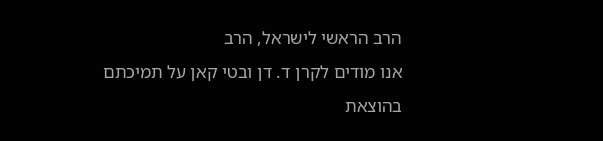הרב הראשי לישראל, הרב
אנו מודים לקרן ד. דן ובטי קאן על תמיכתם בהוצאת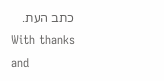כתב העת.
With thanks and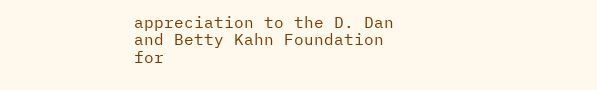appreciation to the D. Dan and Betty Kahn Foundation for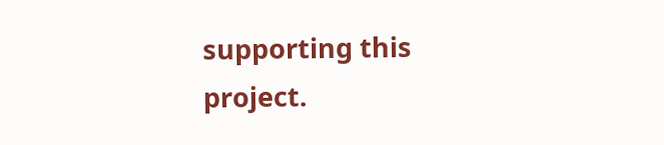supporting this project.